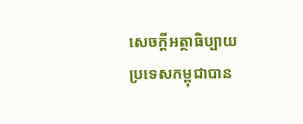សេចក្តីអត្ថាធិប្បាយ
ប្រទេសកម្ពុជាបាន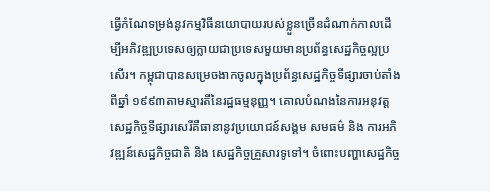ធ្វើកំណែទម្រង់នូវកម្មវិធីនយោបាយរបស់ខ្លួនច្រើនដំណាក់កាលដើម្បីអភិវឌ្ឍប្រទេសឲ្យក្លាយជាប្រទេសមួយមានប្រព័ន្ធសេដ្ឋកិច្ចល្អប្រសើរ។ កម្ពុជាបានសម្រេចងាកចូលក្នុងប្រព័ន្ធសេដ្ឋកិច្ចទីផ្សារចាប់តាំងពីឆ្នាំ ១៩៩៣តាមស្មារតីនៃរដ្ឋធម្មនុញ្ញ។ គោលបំណងនៃការអនុវត្តសេដ្ឋកិច្ចទីផ្សារសេរីគឺធានានូវប្រយោជន៍សង្គម សមធម៌ និង ការអភិវឌ្ឍន៍សេដ្ឋកិច្ចជាតិ និង សេដ្ឋកិច្ចគ្រួសារទូទៅ។ ចំពោះបញ្ហាសេដ្ឋកិច្ច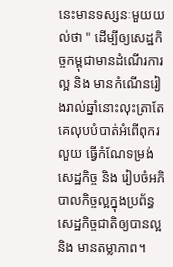នេះមានទស្សនៈមួយយល់ថា " ដើម្បីឲ្យសេដ្ឋកិច្ចកម្ពុជាមានដំណើរការល្អ និង មានកំណើនរៀងរាល់ឆ្នាំនោះលុះត្រាតែគេលុបបំបាត់អំពើពុករលួយ ធ្វើកំណែទម្រង់សេដ្ឋកិច្ច និង រៀបចំអភិបាលកិច្ចល្អក្នុងប្រព័ន្ធសេដ្ឋកិច្ចជាតិឲ្យបានល្អ និង មានតម្លាភាព។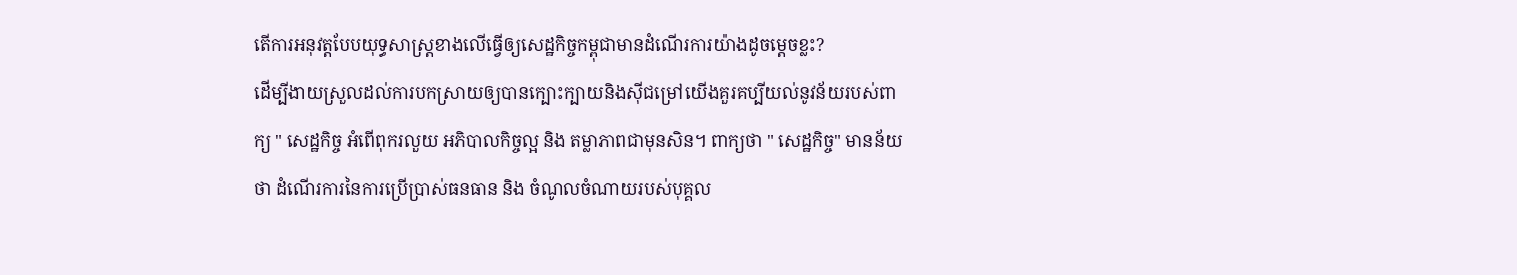តើការអនុវត្តបែបយុទ្ធសាស្រ្តខាងលើធ្វើឲ្យសេដ្ឋកិច្ចកម្ពុជាមានដំណើរការយ៉ាងដូចម្តេចខ្លះ?
ដើម្បីងាយស្រួលដល់ការបកស្រាយឲ្យបានក្បោះក្បាយនិងស៊ីជម្រៅយើងគួរគប្បីយល់នូវន័យរបស់ពាក្យ " សេដ្ឋកិច្ច អំពើពុករលួយ អភិបាលកិច្ចល្អ និង តម្លាភាពជាមុនសិន។ ពាក្យថា " សេដ្ឋកិច្ច" មានន័យថា ដំណើរការនៃការប្រើប្រាស់ធនធាន និង ចំណូលចំណាយរបស់បុគ្គល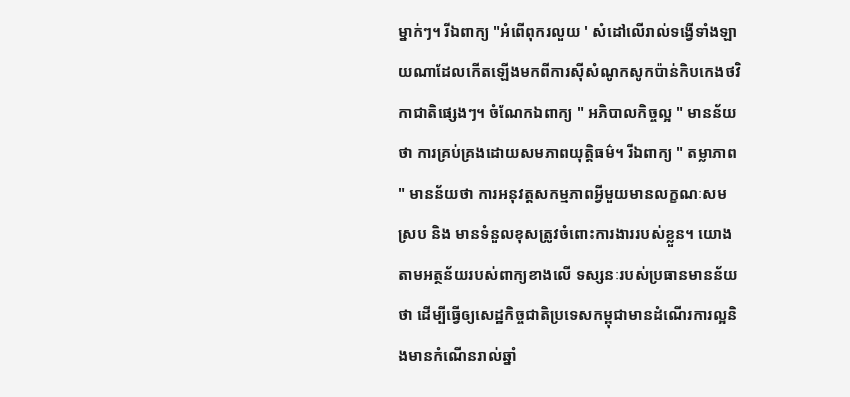ម្នាក់ៗ។ រីឯពាក្យ "អំពើពុករលួយ ' សំដៅលើរាល់ទង្វើទាំងឡាយណាដែលកើតឡើងមកពីការស៊ីសំណូកសូកប៉ាន់កិបកេងថវិកាជាតិផ្សេងៗ។ ចំណែកឯពាក្យ " អភិបាលកិច្ចល្អ " មានន័យថា ការគ្រប់គ្រងដោយសមភាពយុត្តិធម៌។ រីឯពាក្យ " តម្លាភាព " មានន័យថា ការអនុវត្តសកម្មភាពអ្វីមួយមានលក្ខណៈសមស្រប និង មានទំនួលខុសត្រូវចំពោះការងាររបស់ខ្លួន។ យោងតាមអត្ថន័យរបស់ពាក្យខាងលើ ទស្សនៈរបស់ប្រធានមានន័យថា ដើម្បីធ្វើឲ្យសេដ្ឋកិច្ចជាតិប្រទេសកម្ពុជាមានដំណើរការល្អនិងមានកំណើនរាល់ឆ្នាំ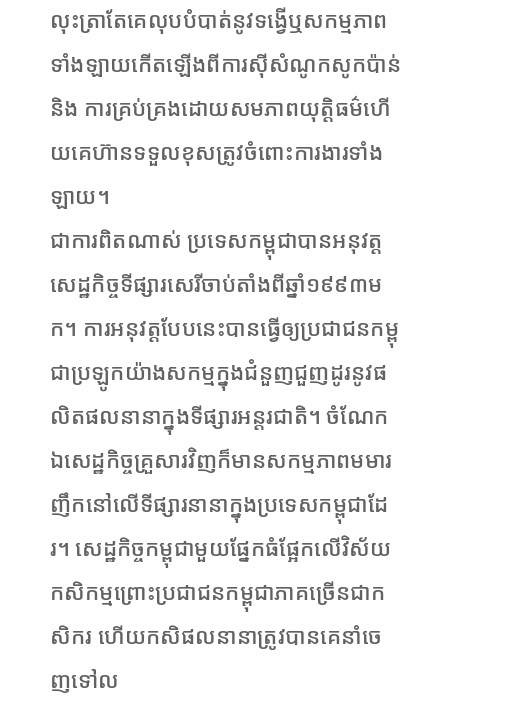លុះត្រាតែគេលុបបំបាត់នូវទង្វើឬសកម្មភាពទាំងឡាយកើតឡើងពីការស៊ីសំណូកសូកប៉ាន់ និង ការគ្រប់គ្រងដោយសមភាពយុត្តិធម៌ហើយគេហ៊ានទទួលខុសត្រូវចំពោះការងារទាំងឡាយ។
ជាការពិតណាស់ ប្រទេសកម្ពុជាបានអនុវត្តសេដ្ឋកិច្ចទីផ្សារសេរីចាប់តាំងពីឆ្នាំ១៩៩៣មក។ ការអនុវត្តបែបនេះបានធ្វើឲ្យប្រជាជនកម្ពុជាប្រឡូកយ៉ាងសកម្មក្នុងជំនួញជួញដូរនូវផលិតផលនានាក្នុងទីផ្សារអន្តរជាតិ។ ចំណែកឯសេដ្ឋកិច្ចគ្រួសារវិញក៏មានសកម្មភាពមមារញឹកនៅលើទីផ្សារនានាក្នុងប្រទេសកម្ពុជាដែរ។ សេដ្ឋកិច្ចកម្ពុជាមួយផ្នែកធំផ្អែកលើវិស័យកសិកម្មព្រោះប្រជាជនកម្ពុជាភាគច្រើនជាកសិករ ហើយកសិផលនានាត្រូវបានគេនាំចេញទៅល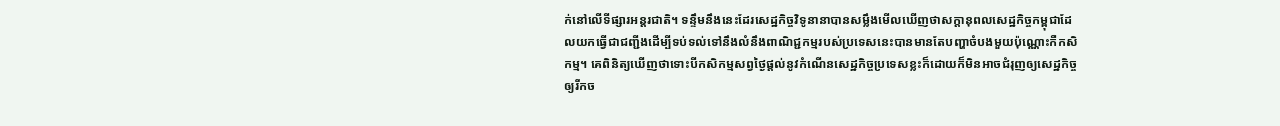ក់នៅលើទីផ្សារអន្តរជាតិ។ ទន្ទឹមនឹងនេះដែរសេដ្ឋកិច្ចវិទូនានាបានសម្លឹងមើលឃើញថាសក្តានុពលសេដ្ឋកិច្ចកម្ពុជាដែលយកធ្វើជាជញ្ជីងដើម្បីទប់ទល់ទៅនឹងលំនឹងពាណិជ្ជកម្មរបស់ប្រទេសនេះបានមានតែបញ្ហាចំបងមួយប៉ុណ្ណោះកឺកសិកម្ម។ គេពិនិត្យឃើញថាទោះបីកសិកម្មសព្វថ្ងៃផ្តល់នូវកំណើនសេដ្ឋកិច្ចប្រទេសខ្លះក៏ដោយក៏មិនអាចជំរុញឲ្យសេដ្ឋកិច្ចឲ្យរីកច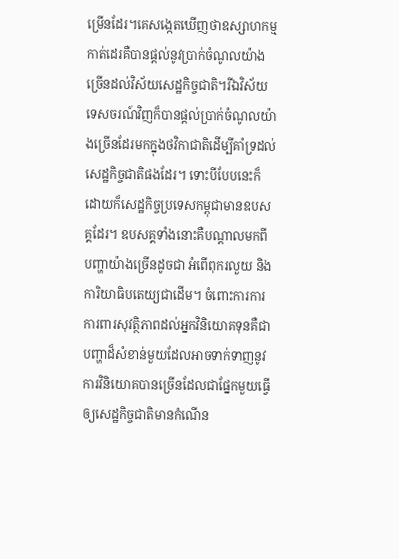ម្រើនដែរ។គេសង្កេតឃើញថាឧស្សាហកម្មកាត់ដេរគឺបានផ្តល់នូវប្រាក់ចំណូលយ៉ាងច្រើនដល់វិស័យសេដ្ឋកិច្ចជាតិ។រីឯវិស័យទេសចរណ៍វិញក៏បានផ្តល់ប្រាក់ចំណូលយ៉ាងច្រើនដែរមកក្នុងថវិកាជាតិដើម្បីគាំទ្រដល់សេដ្ឋកិច្ចជាតិផងដែរ។ ទោះបីបែបនេះក៏ដោយក៏សេដ្ឋកិច្ចប្រទេសកម្ពុជាមានឧបសគ្គដែរ។ ឧបសគ្គទាំងនោះគឺបណ្តាលមកពីបញ្ហាយ៉ាងច្រើនដូចជា អំពើពុករលួយ និង ការិយាធិបតេយ្យជាដើម។ ចំពោះការការការពារសុវត្ថិភាពដល់អ្នកវិនិយោគទុនគឺជាបញ្ហាដ៏សំខាន់មួយដែលអាចទាក់ទាញនូវការវិនិយោគបានច្រើនដែលជាផ្នែកមួយធ្វើឲ្យសេដ្ឋកិច្ចជាតិមានកំណើន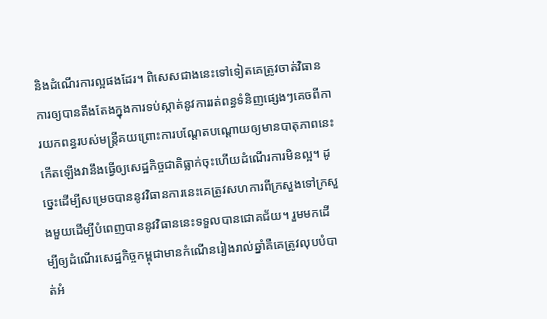និងដំណើរការល្អផងដែរ។ ពិសេសជាងនេះទៅទៀតគេត្រូវចាត់វិធានការឲ្យបានតឹងតែងក្នុងការទប់ស្កាត់នូវការរត់ពន្ធទំនិញផ្សេងៗគេចពីការយកពន្ធរបស់មន្រ្តីគយព្រោះការបណ្តែតបណ្តោយឲ្យមានបាតុភាពនេះកើតឡើងវានឹងធ្វើឲ្យសេដ្ឋកិច្ចជាតិធ្លាក់ចុះហើយដំណើរការមិនល្អ។ ដូច្នេះដើម្បីសម្រេចបាននូវវិធានការនេះគេត្រូវសហការពីក្រសួងទៅក្រសួងមួយដើម្បីបំពេញបាននូវវិធាននេះទទួលបានជោគជ័យ។ រួមមកដើម្បីឲ្យដំណើរសេដ្ឋកិច្ចកម្ពុជាមានកំណើនរៀងរាល់ឆ្នាំគឺគេត្រូវលុបបំបាត់អំ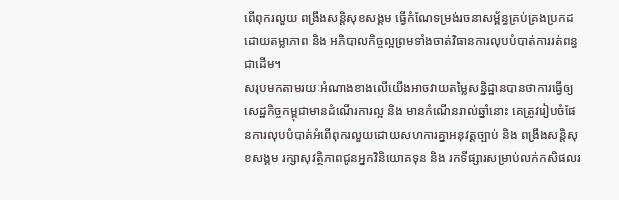ពើពុករលួយ ពង្រឹងសន្តិសុខសង្គម ធ្វើកំណែទម្រង់រចនាសម្ព័ន្ធគ្រប់គ្រងប្រកដដោយតម្លាភាព និង អភិបាលកិច្ចល្អព្រមទាំងចាត់វិធានការលុបបំបាត់ការរត់ពន្ធជាដើម។
សរុបមកតាមរយៈអំណាងខាងលើយើងអាចវាយតម្លៃសន្និដ្ឋានបានថាការធ្វើឲ្យសេដ្ឋកិច្ចកម្ពុជាមានដំណើរការល្អ និង មានកំណើនរាល់ឆ្នាំនោះ គេត្រូវរៀបចំផែនការលុបបំបាត់អំពើពុករលួយដោយសហការគ្នាអនុវត្តច្បាប់ និង ពង្រឹងសន្តិសុខសង្គម រក្សាសុវត្ថិភាពជូនអ្នកវិនិយោគទុន និង រកទីផ្សារសម្រាប់លក់កសិផលរ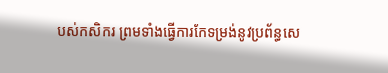បស់កសិករ ព្រមទាំងធ្វើការកែទម្រង់នូវប្រព័ន្ធសេ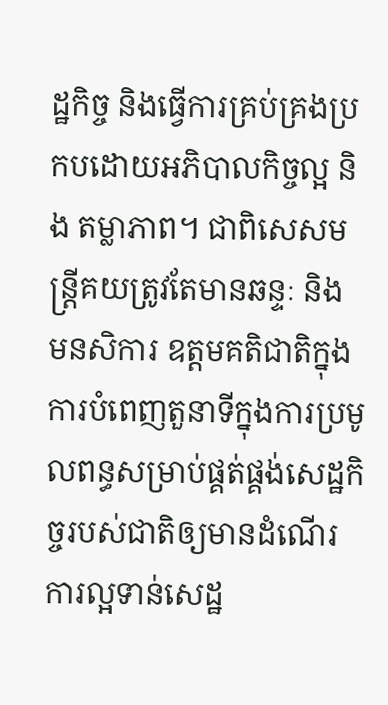ដ្ឋកិច្ច និងធ្វើការគ្រប់គ្រងប្រកបដោយអភិបាលកិច្ចល្អ និង តម្លាភាព។ ជាពិសេសមន្ត្រីគយត្រូវតែមានឆន្ទៈ និង មនសិការ ឧត្តមគតិជាតិក្នុងការបំពេញតួនាទីក្នុងការប្រមូលពន្ធសម្រាប់ផ្គត់ផ្គង់សេដ្ឋកិច្ចរបស់ជាតិឲ្យមានដំណើរការល្អទាន់សេដ្ឋ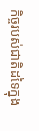កិច្ចរបស់ជាតិដទៃក្នុង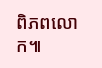ពិភពលោក៕